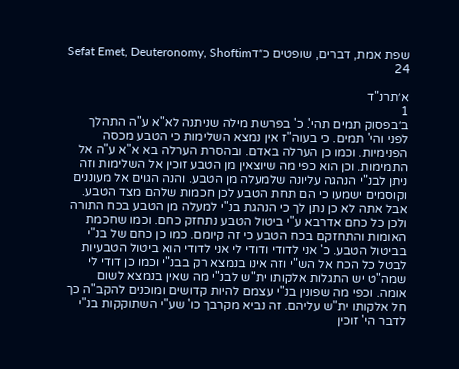שפת אמת, דברים, שופטים כ״דSefat Emet, Deuteronomy, Shoftim 24

א׳תרנ"ד
1
ב׳בפסוק תמים תהי'. כ' בפרשת מילה שניתנה לא"א ע"ה התהלך לפני והי' תמים. כי בעוה"ז אין נמצא השלימות כי הטבע מכסה הפנימיות. וכמו כן הערלה באדם. ובהסרת הערלה בא א"א ע"ה אל התמימות. וכן הוא כפי מה שיוצאין מן הטבע זוכין אל השלימות וזה ניתן לבנ"י הנהגה עליונה שלמעלה מן הטבע. והנה הגוים אל מעוננים וקוסמים ישמעו כי הם תחת הטבע לכן חכמות שלהם מצד הטבע. אבל אתה לא כן נתן לך כי הנהגת בנ"י למעלה מן הטבע בכח התורה ולכן כל כחם אדרבא ע"י ביטול הטבע נתחזק כחם. וכמו שחכמת האומות והתחזקם בכח הטבע כי זה קיומם. כמו כן כחם של בנ"י בביטול הטבע. כ' אני לדודי ודודי לי אני לדודי הוא ביטול הטבעיות לבטל כל הכח אל הש"י וזה אינו בנמצא רק בבנ"י וכמו כן דודי לי שמה"ט יש התגלות אלקותו ית"ש לבנ"י מה שאין בנמצא לשום אומה. וכפי מה שפונין בנ"י עצמם להיות קדושים ומוכנים להקב"ה כך חל אלקותו ית"ש עליהם. זה נביא מקרבך כו' שע"י השתוקקות בנ"י לדבר הי' זוכין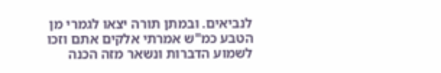לנביאים. ובמתן תורה יצאו לגמרי מן הטבע כמ"ש אמרתי אלקים אתם וזכו לשמוע הדברות ונשאר מזה הכנה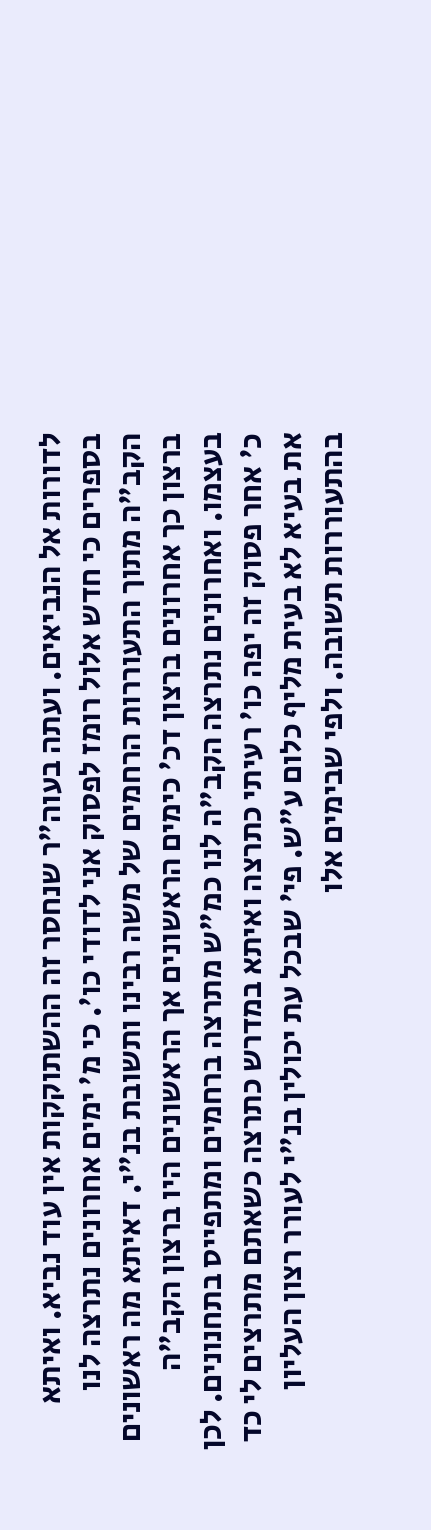לדורות אל הנביאים. ועתה בעוה"ר שנחסר זה ההשתוקקות אין עוד נביא. ואיתא בספרים כי חדש אלול רומז לפסוק אני לדודי כו'. כי מ' ימים אחרונים נתרצה לנו הקב"ה מתוך התעוררות הרחמים של משה רבינו ותשובת בנ"י. דאיתא מה ראשונים ברצון כך אחרונים ברצון דכ' כימים הראשונים אך הראשונים היו ברצון הקב"ה בעצמו. ואחרונים נתרצה הקב"ה לנו כמ"ש מתרצה ברחמים ומתפייס בתחנונים. לכן כ' אחר פסוק זה יפה כו' רעיתי כתרצה ואיתא במדרש כתרצה כשאתם מתרצים לי כד את בעיא לא בעית מליף כלום ע"ש. פי' שבכל עת יכולין בנ"י לעורר רצון העליון בהתעוררות תשובה. ולפי שבימים אלו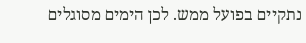נתקיים בפועל ממש. לכן הימים מסוגלים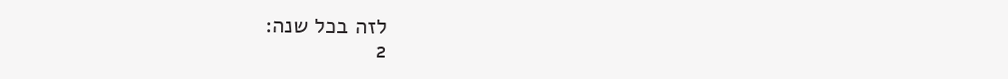לזה בכל שנה:
2